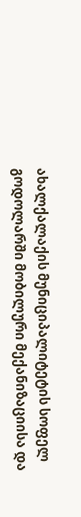ახალქალაქის მუნიციპალიტეტის სოფელ გოდოლარში მობილური მექანიზაციისა და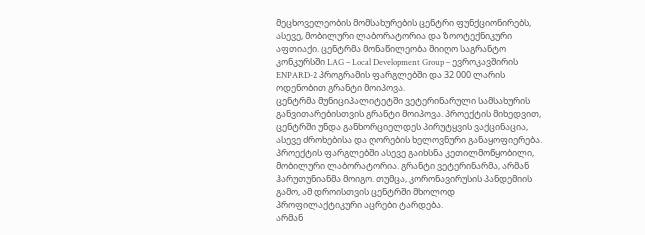მეცხოველეობის მომსახურების ცენტრი ფუნქციონირებს, ასევე, მობილური ლაბორატორია და ზოოტექნიკური აფთიაქი. ცენტრმა მონაწილეობა მიიღო საგრანტო კონკურსში LAG – Local Development Group – ევროკავშირის ENPARD-2 პროგრამის ფარგლებში და 32 000 ლარის ოდენობით გრანტი მოიპოვა.
ცენტრმა მუნიციპალიტეტში ვეტერინარული სამსახურის განვითარებისთვის გრანტი მოიპოვა. პროექტის მიხედვით, ცენტრში უნდა განხორციელდეს პირუტყვის ვაქცინაცია, ასევე ძროხებისა და ღორების ხელოვნური განაყოფიერება. პროექტის ფარგლებში ასევე გაიხსნა კეთილმოწყობილი, მობილური ლაბორატორია. გრანტი ვეტერინარმა, არმან ჰარუთუნიანმა მოიგო. თუმცა, კორონავირუსის პანდემიის გამო, ამ დროისთვის ცენტრში მხოლოდ პროფილაქტიკური აცრები ტარდება.
არმან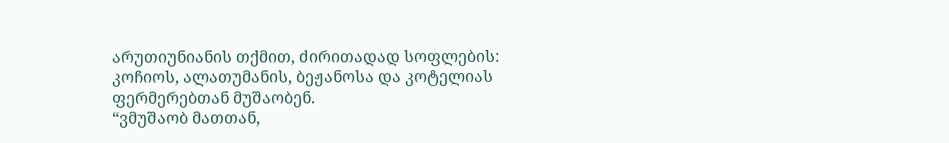არუთიუნიანის თქმით, ძირითადად სოფლების: კოჩიოს, ალათუმანის, ბეჟანოსა და კოტელიას ფერმერებთან მუშაობენ.
“ვმუშაობ მათთან,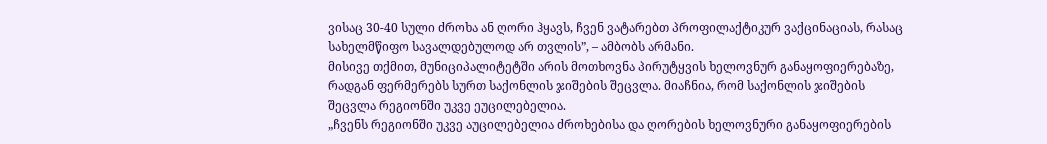ვისაც 30-40 სული ძროხა ან ღორი ჰყავს, ჩვენ ვატარებთ პროფილაქტიკურ ვაქცინაციას, რასაც სახელმწიფო სავალდებულოდ არ თვლის”, – ამბობს არმანი.
მისივე თქმით, მუნიციპალიტეტში არის მოთხოვნა პირუტყვის ხელოვნურ განაყოფიერებაზე, რადგან ფერმერებს სურთ საქონლის ჯიშების შეცვლა. მიაჩნია, რომ საქონლის ჯიშების შეცვლა რეგიონში უკვე ეუცილებელია.
„ჩვენს რეგიონში უკვე აუცილებელია ძროხებისა და ღორების ხელოვნური განაყოფიერების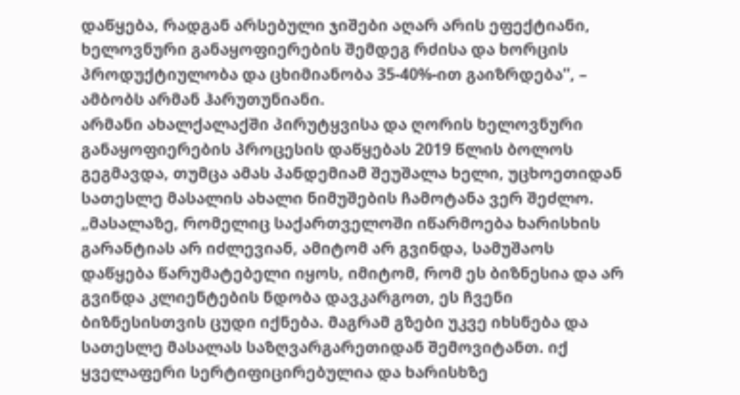დაწყება, რადგან არსებული ჯიშები აღარ არის ეფექტიანი, ხელოვნური განაყოფიერების შემდეგ რძისა და ხორცის პროდუქტიულობა და ცხიმიანობა 35-40%-ით გაიზრდება”, – ამბობს არმან ჰარუთუნიანი.
არმანი ახალქალაქში პირუტყვისა და ღორის ხელოვნური განაყოფიერების პროცესის დაწყებას 2019 წლის ბოლოს გეგმავდა, თუმცა ამას პანდემიამ შეუშალა ხელი, უცხოეთიდან სათესლე მასალის ახალი ნიმუშების ჩამოტანა ვერ შეძლო.
„მასალაზე, რომელიც საქართველოში იწარმოება ხარისხის გარანტიას არ იძლევიან, ამიტომ არ გვინდა, სამუშაოს დაწყება წარუმატებელი იყოს, იმიტომ, რომ ეს ბიზნესია და არ გვინდა კლიენტების ნდობა დავკარგოთ, ეს ჩვენი ბიზნესისთვის ცუდი იქნება. მაგრამ გზები უკვე იხსნება და სათესლე მასალას საზღვარგარეთიდან შემოვიტანთ. იქ ყველაფერი სერტიფიცირებულია და ხარისხზე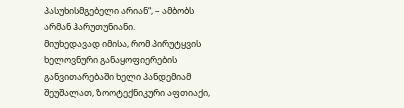პასუხისმგებელი არიან“, – ამბობს არმან ჰარუთუნიანი.
მიუხედავად იმისა, რომ პირუტყვის ხელოვნური განაყოფიერების განვითარებაში ხელი პანდემიამ შეუშალათ, ზოოტექნიკური აფთიაქი,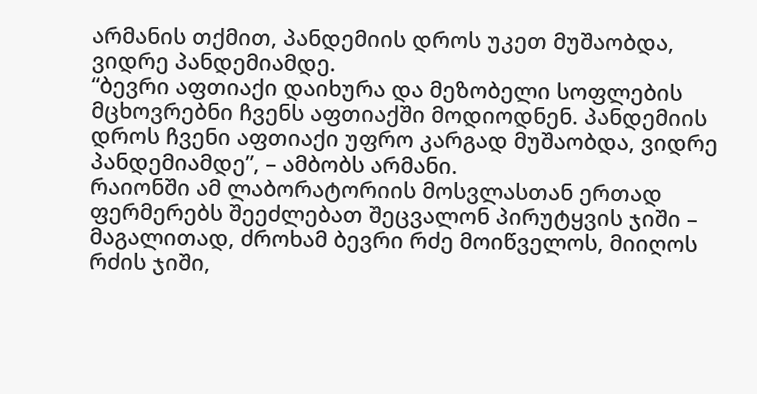არმანის თქმით, პანდემიის დროს უკეთ მუშაობდა, ვიდრე პანდემიამდე.
“ბევრი აფთიაქი დაიხურა და მეზობელი სოფლების მცხოვრებნი ჩვენს აფთიაქში მოდიოდნენ. პანდემიის დროს ჩვენი აფთიაქი უფრო კარგად მუშაობდა, ვიდრე პანდემიამდე”, – ამბობს არმანი.
რაიონში ამ ლაბორატორიის მოსვლასთან ერთად ფერმერებს შეეძლებათ შეცვალონ პირუტყვის ჯიში – მაგალითად, ძროხამ ბევრი რძე მოიწველოს, მიიღოს რძის ჯიში,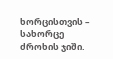ხორცისთვის – სახორცე ძროხის ჯიში.